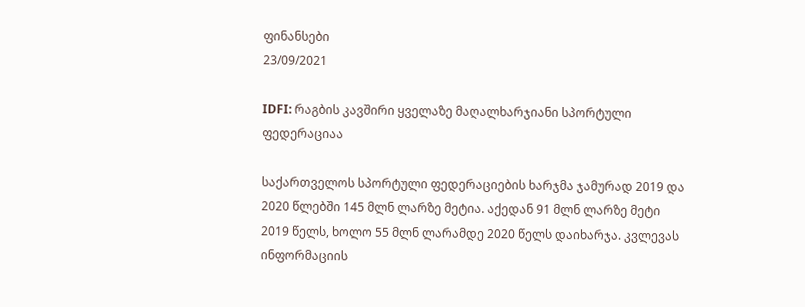ფინანსები
23/09/2021

IDFI: რაგბის კავშირი ყველაზე მაღალხარჯიანი სპორტული ფედერაციაა

საქართველოს სპორტული ფედერაციების ხარჯმა ჯამურად 2019 და 2020 წლებში 145 მლნ ლარზე მეტია. აქედან 91 მლნ ლარზე მეტი 2019 წელს, ხოლო 55 მლნ ლარამდე 2020 წელს დაიხარჯა. კვლევას ინფორმაციის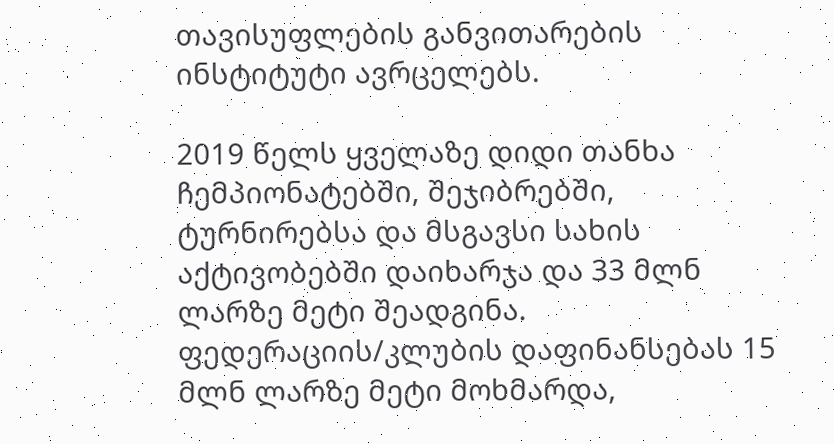თავისუფლების განვითარების ინსტიტუტი ავრცელებს.

2019 წელს ყველაზე დიდი თანხა ჩემპიონატებში, შეჯიბრებში, ტურნირებსა და მსგავსი სახის აქტივობებში დაიხარჯა და 33 მლნ ლარზე მეტი შეადგინა. ფედერაციის/კლუბის დაფინანსებას 15 მლნ ლარზე მეტი მოხმარდა,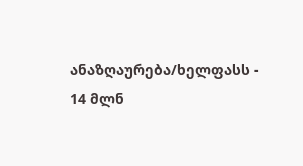ანაზღაურება/ხელფასს - 14 მლნ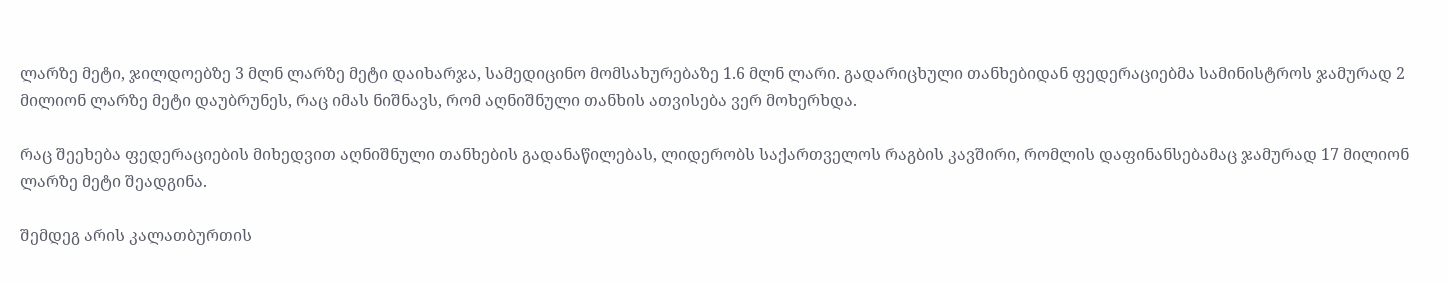ლარზე მეტი, ჯილდოებზე 3 მლნ ლარზე მეტი დაიხარჯა, სამედიცინო მომსახურებაზე 1.6 მლნ ლარი. გადარიცხული თანხებიდან ფედერაციებმა სამინისტროს ჯამურად 2 მილიონ ლარზე მეტი დაუბრუნეს, რაც იმას ნიშნავს, რომ აღნიშნული თანხის ათვისება ვერ მოხერხდა.

რაც შეეხება ფედერაციების მიხედვით აღნიშნული თანხების გადანაწილებას, ლიდერობს საქართველოს რაგბის კავშირი, რომლის დაფინანსებამაც ჯამურად 17 მილიონ ლარზე მეტი შეადგინა.

შემდეგ არის კალათბურთის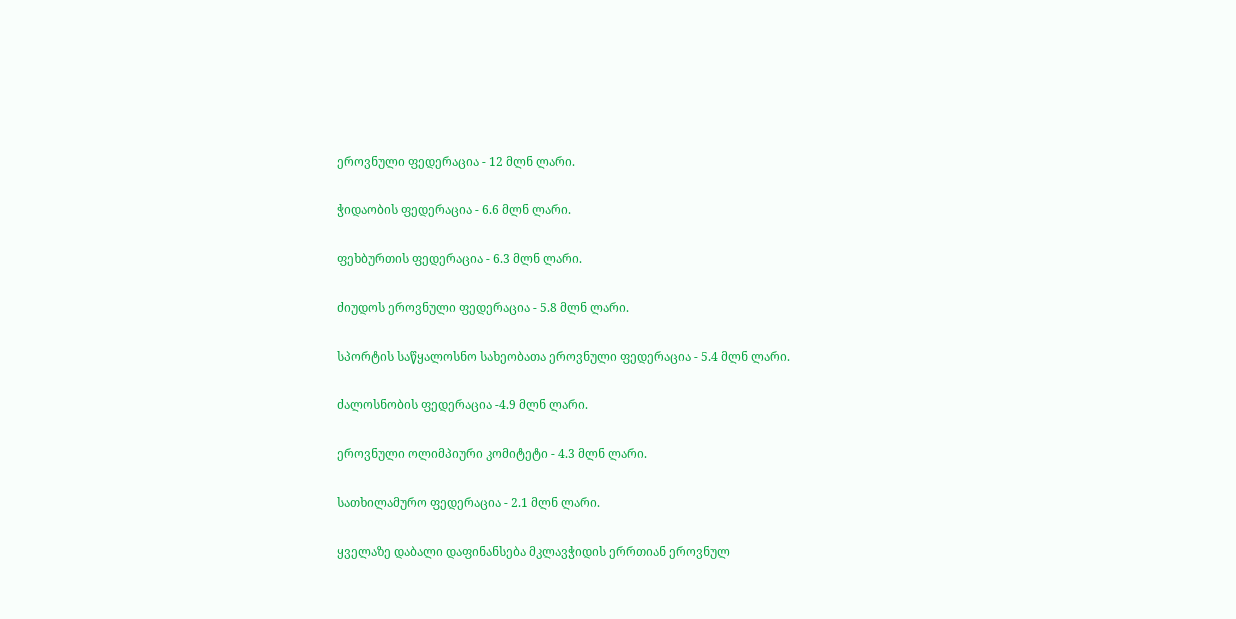ეროვნული ფედერაცია - 12 მლნ ლარი.

ჭიდაობის ფედერაცია - 6.6 მლნ ლარი.

ფეხბურთის ფედერაცია - 6.3 მლნ ლარი.

ძიუდოს ეროვნული ფედერაცია - 5.8 მლნ ლარი.

სპორტის საწყალოსნო სახეობათა ეროვნული ფედერაცია - 5.4 მლნ ლარი.

ძალოსნობის ფედერაცია -4.9 მლნ ლარი.

ეროვნული ოლიმპიური კომიტეტი - 4.3 მლნ ლარი.

სათხილამურო ფედერაცია - 2.1 მლნ ლარი.

ყველაზე დაბალი დაფინანსება მკლავჭიდის ერრთიან ეროვნულ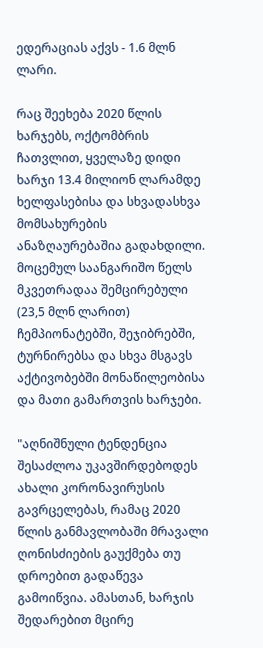ედერაციას აქვს - 1.6 მლნ ლარი.

რაც შეეხება 2020 წლის ხარჯებს, ოქტომბრის ჩათვლით, ყველაზე დიდი ხარჯი 13.4 მილიონ ლარამდე ხელფასებისა და სხვადასხვა მომსახურების ანაზღაურებაშია გადახდილი. მოცემულ საანგარიშო წელს მკვეთრადაა შემცირებული (23,5 მლნ ლარით) ჩემპიონატებში, შეჯიბრებში, ტურნირებსა და სხვა მსგავს აქტივობებში მონაწილეობისა და მათი გამართვის ხარჯები.

"აღნიშნული ტენდენცია შესაძლოა უკავშირდებოდეს ახალი კორონავირუსის გავრცელებას, რამაც 2020 წლის განმავლობაში მრავალი ღონისძიების გაუქმება თუ დროებით გადაწევა გამოიწვია. ამასთან, ხარჯის შედარებით მცირე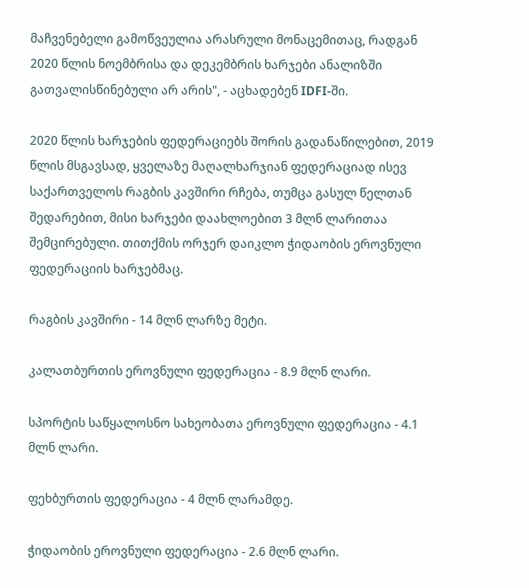მაჩვენებელი გამოწვეულია არასრული მონაცემითაც, რადგან 2020 წლის ნოემბრისა და დეკემბრის ხარჯები ანალიზში გათვალისწინებული არ არის", - აცხადებენ IDFI-ში.

2020 წლის ხარჯების ფედერაციებს შორის გადანაწილებით, 2019 წლის მსგავსად, ყველაზე მაღალხარჯიან ფედერაციად ისევ საქართველოს რაგბის კავშირი რჩება, თუმცა გასულ წელთან შედარებით, მისი ხარჯები დაახლოებით 3 მლნ ლარითაა შემცირებული. თითქმის ორჯერ დაიკლო ჭიდაობის ეროვნული ფედერაციის ხარჯებმაც.

რაგბის კავშირი - 14 მლნ ლარზე მეტი.

კალათბურთის ეროვნული ფედერაცია - 8.9 მლნ ლარი.

სპორტის საწყალოსნო სახეობათა ეროვნული ფედერაცია - 4.1 მლნ ლარი.

ფეხბურთის ფედერაცია - 4 მლნ ლარამდე.

ჭიდაობის ეროვნული ფედერაცია - 2.6 მლნ ლარი.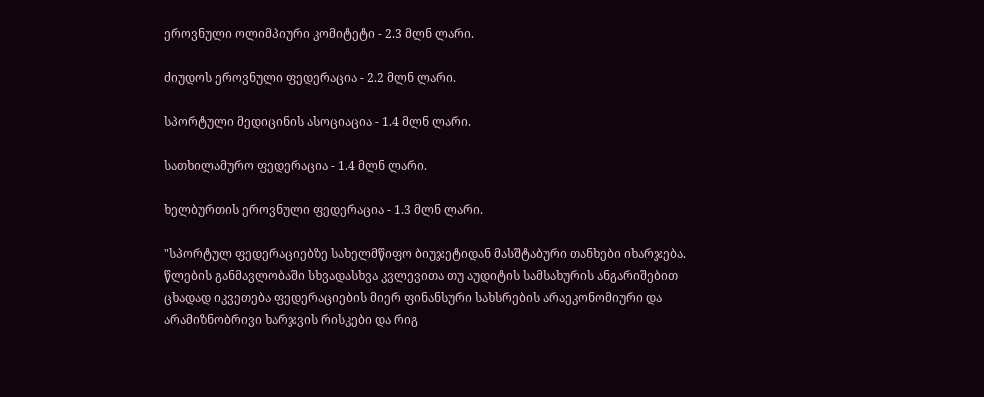ეროვნული ოლიმპიური კომიტეტი - 2.3 მლნ ლარი.

ძიუდოს ეროვნული ფედერაცია - 2.2 მლნ ლარი.

სპორტული მედიცინის ასოციაცია - 1.4 მლნ ლარი.

სათხილამურო ფედერაცია - 1.4 მლნ ლარი.

ხელბურთის ეროვნული ფედერაცია - 1.3 მლნ ლარი.

"სპორტულ ფედერაციებზე სახელმწიფო ბიუჯეტიდან მასშტაბური თანხები იხარჯება. წლების განმავლობაში სხვადასხვა კვლევითა თუ აუდიტის სამსახურის ანგარიშებით ცხადად იკვეთება ფედერაციების მიერ ფინანსური სახსრების არაეკონომიური და არამიზნობრივი ხარჯვის რისკები და რიგ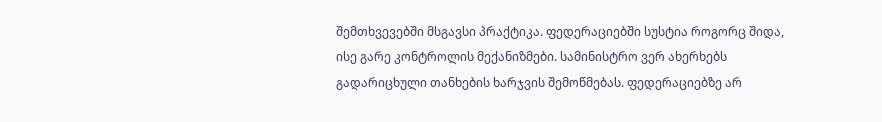შემთხვევებში მსგავსი პრაქტიკა. ფედერაციებში სუსტია როგორც შიდა, ისე გარე კონტროლის მექანიზმები. სამინისტრო ვერ ახერხებს გადარიცხული თანხების ხარჯვის შემოწმებას. ფედერაციებზე არ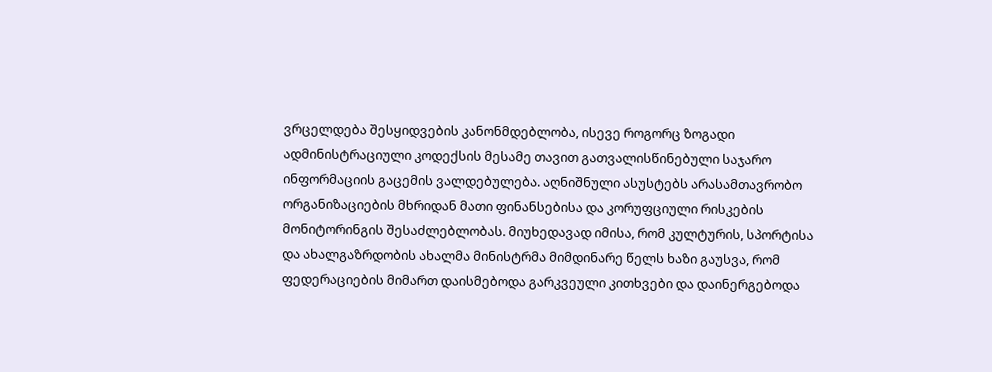ვრცელდება შესყიდვების კანონმდებლობა, ისევე როგორც ზოგადი ადმინისტრაციული კოდექსის მესამე თავით გათვალისწინებული საჯარო ინფორმაციის გაცემის ვალდებულება. აღნიშნული ასუსტებს არასამთავრობო ორგანიზაციების მხრიდან მათი ფინანსებისა და კორუფციული რისკების მონიტორინგის შესაძლებლობას. მიუხედავად იმისა, რომ კულტურის, სპორტისა და ახალგაზრდობის ახალმა მინისტრმა მიმდინარე წელს ხაზი გაუსვა, რომ ფედერაციების მიმართ დაისმებოდა გარკვეული კითხვები და დაინერგებოდა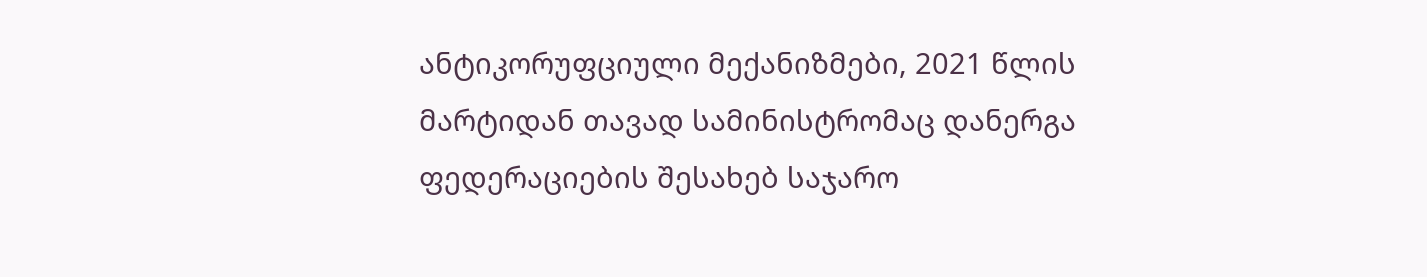ანტიკორუფციული მექანიზმები, 2021 წლის მარტიდან თავად სამინისტრომაც დანერგა ფედერაციების შესახებ საჯარო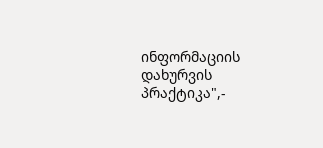ინფორმაციის დახურვის პრაქტიკა",-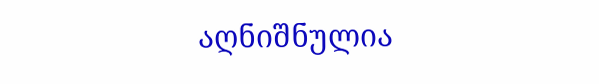აღნიშნულია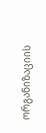ორგანიზაციის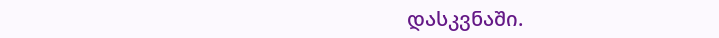დასკვნაში.